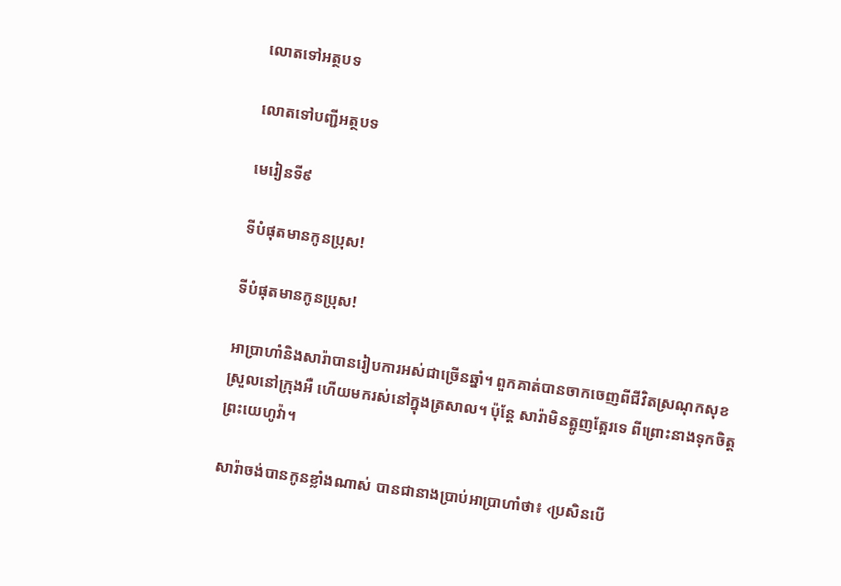លោតទៅអត្ថបទ

លោតទៅបញ្ជីអត្ថបទ

មេរៀនទី៩

ទីបំផុតមានកូនប្រុស!

ទីបំផុតមានកូនប្រុស!

អាប្រាហាំនិងសារ៉ាបានរៀបការអស់ជាច្រើនឆ្នាំ។ ពួកគាត់បានចាកចេញពីជីវិតស្រណុកសុខស្រួលនៅក្រុងអឺ ហើយមករស់នៅក្នុងត្រសាល។ ប៉ុន្តែ សារ៉ាមិនត្អូញត្អែរទេ ពីព្រោះនាងទុកចិត្តព្រះយេហូវ៉ា។

សារ៉ាចង់បានកូនខ្លាំងណាស់ បានជានាងប្រាប់អាប្រាហាំថា៖ ‹ប្រសិនបើ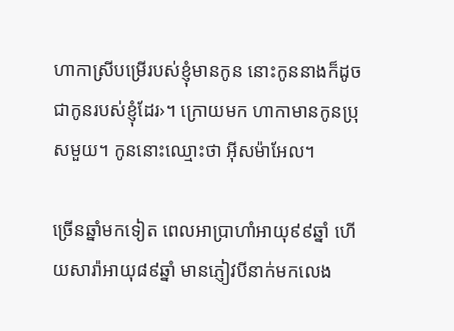ហាកាស្រីបម្រើរបស់ខ្ញុំមានកូន នោះកូននាងក៏ដូចជាកូនរបស់ខ្ញុំដែរ›។ ក្រោយមក ហាកាមានកូនប្រុសមួយ។ កូននោះឈ្មោះថា អ៊ីសម៉ាអែល។

ច្រើនឆ្នាំមកទៀត ពេលអាប្រាហាំអាយុ៩៩ឆ្នាំ ហើយសារ៉ាអាយុ៨៩ឆ្នាំ មានភ្ញៀវបីនាក់មកលេង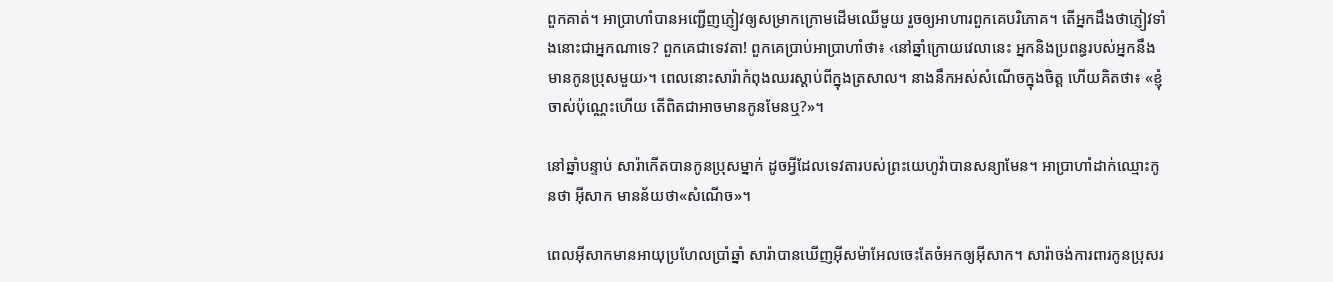ពួកគាត់។ អាប្រាហាំបានអញ្ជើញភ្ញៀវឲ្យសម្រាកក្រោមដើមឈើមួយ រួចឲ្យអាហារពួកគេបរិភោគ។ តើអ្នកដឹងថាភ្ញៀវទាំងនោះជាអ្នកណាទេ? ពួកគេជាទេវតា! ពួកគេប្រាប់អាប្រាហាំថា៖ ‹នៅឆ្នាំក្រោយវេលានេះ អ្នកនិងប្រពន្ធរបស់អ្នកនឹងមានកូនប្រុសមួយ›។ ពេលនោះសារ៉ាកំពុងឈរស្ដាប់ពីក្នុងត្រសាល។ នាងនឹកអស់សំណើចក្នុងចិត្ត ហើយគិតថា៖ «ខ្ញុំចាស់ប៉ុណ្ណេះហើយ តើពិតជាអាចមានកូនមែនឬ?»។

នៅឆ្នាំបន្ទាប់ សារ៉ាកើតបានកូនប្រុសម្នាក់ ដូចអ្វីដែលទេវតារបស់ព្រះយេហូវ៉ាបានសន្យាមែន។ អាប្រាហាំដាក់ឈ្មោះកូនថា អ៊ីសាក មានន័យថា«សំណើច»។

ពេលអ៊ីសាកមានអាយុប្រហែលប្រាំឆ្នាំ សារ៉ាបានឃើញអ៊ីសម៉ាអែលចេះតែចំអកឲ្យអ៊ីសាក។ សារ៉ាចង់ការពារកូនប្រុសរ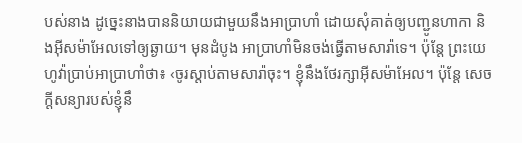បស់នាង ដូច្នេះនាងបាននិយាយជាមួយនឹងអាប្រាហាំ ដោយសុំគាត់ឲ្យបញ្ជូនហាកា និងអ៊ីសម៉ាអែលទៅឲ្យឆ្ងាយ។ មុនដំបូង អាប្រាហាំមិនចង់ធ្វើតាមសារ៉ាទេ។ ប៉ុន្តែ ព្រះយេហូវ៉ាប្រាប់អាប្រាហាំថា៖ ‹ចូរស្ដាប់តាមសារ៉ាចុះ។ ខ្ញុំនឹងថែរក្សាអ៊ីសម៉ាអែល។ ប៉ុន្តែ សេចក្ដីសន្យារបស់ខ្ញុំនឹ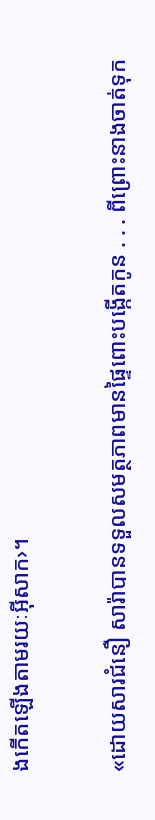ងកើតឡើងតាមរយៈអ៊ីសាក›។

«ដោយសារជំនឿ សារ៉ាបានទទួលសមត្ថភាពមានផ្ទៃពោះបង្កើតកូន . . . ពីព្រោះនាងចាត់ទុក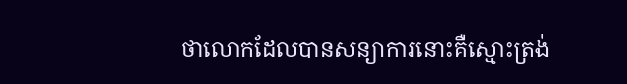ថាលោកដែលបានសន្យាការនោះគឺស្មោះត្រង់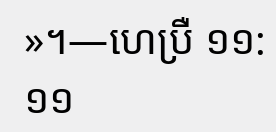»។—ហេប្រឺ ១១:១១